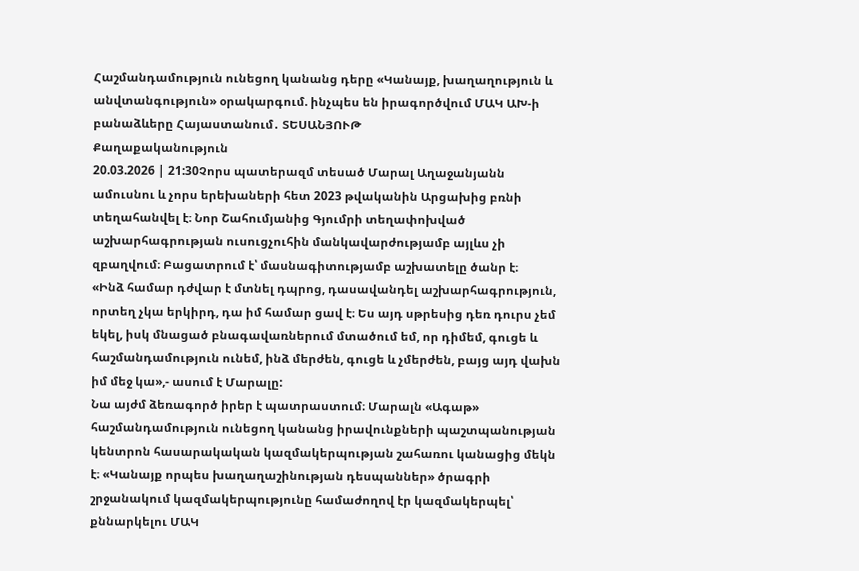Հաշմանդամություն ունեցող կանանց դերը «Կանայք, խաղաղություն և անվտանգություն» օրակարգում. ինչպես են իրագործվում ՄԱԿ ԱԽ-ի բանաձևերը Հայաստանում․ ՏԵՍԱՆՅՈՒԹ
Քաղաքականություն
20.03.2026 | 21:30Չորս պատերազմ տեսած Մարալ Աղաջանյանն ամուսնու և չորս երեխաների հետ 2023 թվականին Արցախից բռնի տեղահանվել է։ Նոր Շահումյանից Գյումրի տեղափոխված աշխարհագրության ուսուցչուհին մանկավարժությամբ այլևս չի զբաղվում։ Բացատրում է՝ մասնագիտությամբ աշխատելը ծանր է։
«Ինձ համար դժվար է մտնել դպրոց, դասավանդել աշխարհագրություն, որտեղ չկա երկիրդ, դա իմ համար ցավ է։ Ես այդ սթրեսից դեռ դուրս չեմ եկել, իսկ մնացած բնագավառներում մտածում եմ, որ դիմեմ, գուցե և հաշմանդամություն ունեմ, ինձ մերժեն, գուցե և չմերժեն, բայց այդ վախն իմ մեջ կա»,- ասում է Մարալը:
Նա այժմ ձեռագործ իրեր է պատրաստում։ Մարալն «Ագաթ» հաշմանդամություն ունեցող կանանց իրավունքների պաշտպանության կենտրոն հասարակական կազմակերպության շահառու կանացից մեկն է։ «Կանայք որպես խաղաղաշինության դեսպաններ» ծրագրի շրջանակում կազմակերպությունը համաժողով էր կազմակերպել՝ քննարկելու ՄԱԿ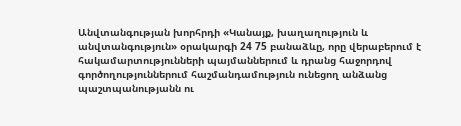Անվտանգության խորհրդի «Կանայք, խաղաղություն և անվտանգություն» օրակարգի 24 75 բանաձևը, որը վերաբերում է հակամարտությունների պայմաններում և դրանց հաջորդով գործողություններում հաշմանդամություն ունեցող անձանց պաշտպանությանն ու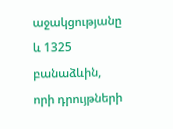աջակցությանը և 1325 բանաձևին, որի դրույթների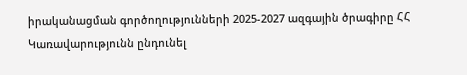իրականացման գործողությունների 2025-2027 ազգային ծրագիրը ՀՀ Կառավարությունն ընդունել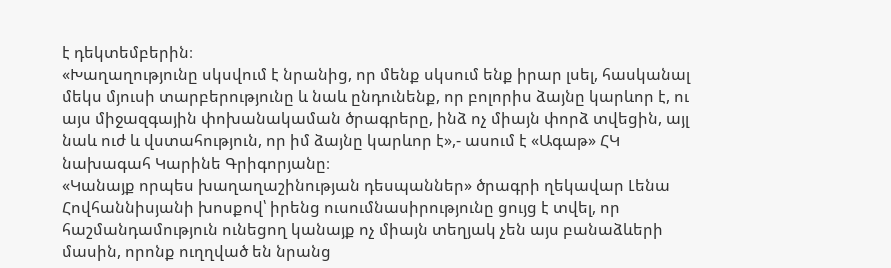է դեկտեմբերին։
«Խաղաղությունը սկսվում է նրանից, որ մենք սկսում ենք իրար լսել, հասկանալ մեկս մյուսի տարբերությունը և նաև ընդունենք, որ բոլորիս ձայնը կարևոր է, ու այս միջազգային փոխանակաման ծրագրերը, ինձ ոչ միայն փորձ տվեցին, այլ նաև ուժ և վստահություն, որ իմ ձայնը կարևոր է»,- ասում է «Ագաթ» ՀԿ նախագահ Կարինե Գրիգորյանը։
«Կանայք որպես խաղաղաշինության դեսպաններ» ծրագրի ղեկավար Լենա Հովհաննիսյանի խոսքով՝ իրենց ուսումնասիրությունը ցույց է տվել, որ հաշմանդամություն ունեցող կանայք ոչ միայն տեղյակ չեն այս բանաձևերի մասին, որոնք ուղղված են նրանց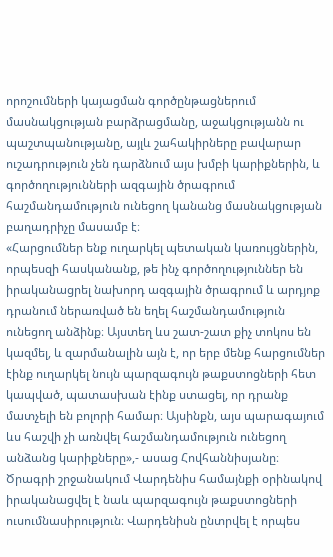որոշումների կայացման գործընթացներում մասնակցության բարձրացմանը, աջակցությանն ու պաշտպանությանը, այլև շահակիրները բավարար ուշադրություն չեն դարձնում այս խմբի կարիքներին, և գործողությունների ազգային ծրագրում հաշմանդամություն ունեցող կանանց մասնակցության բաղադրիչը մասամբ է։
«Հարցումներ ենք ուղարկել պետական կառույցներին, որպեսզի հասկանանք, թե ինչ գործողություններ են իրականացրել նախորդ ազգային ծրագրում և արդյոք դրանում ներառված են եղել հաշմանդամություն ունեցող անձինք։ Այստեղ ևս շատ-շատ քիչ տոկոս են կազմել, և զարմանալին այն է, որ երբ մենք հարցումներ էինք ուղարկել նույն պարզագույն թաքստոցների հետ կապված, պատասխան էինք ստացել, որ դրանք մատչելի են բոլորի համար։ Այսինքն, այս պարագայում ևս հաշվի չի առնվել հաշմանդամություն ունեցող անձանց կարիքները»,- ասաց Հովհաննիսյանը։
Ծրագրի շրջանակում Վարդենիս համայնքի օրինակով իրականացվել է նաև պարզագույն թաքստոցների ուսումնասիրություն։ Վարդենիսն ընտրվել է որպես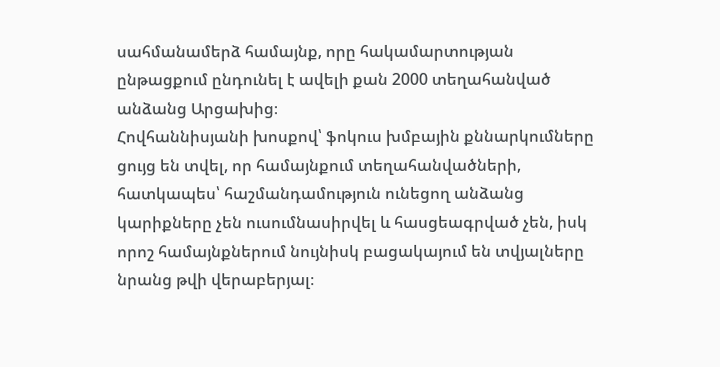սահմանամերձ համայնք, որը հակամարտության ընթացքում ընդունել է ավելի քան 2000 տեղահանված անձանց Արցախից։
Հովհաննիսյանի խոսքով՝ ֆոկուս խմբային քննարկումները ցույց են տվել, որ համայնքում տեղահանվածների, հատկապես՝ հաշմանդամություն ունեցող անձանց կարիքները չեն ուսումնասիրվել և հասցեագրված չեն, իսկ որոշ համայնքներում նույնիսկ բացակայում են տվյալները նրանց թվի վերաբերյալ։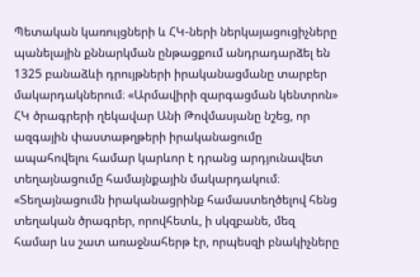Պետական կառույցների և ՀԿ-ների ներկայացուցիչները պանելային քննարկման ընթացքում անդրադարձել են 1325 բանաձևի դրույթների իրականացմանը տարբեր մակարդակներում։ «Արմավիրի զարգացման կենտրոն» ՀԿ ծրագրերի ղեկավար Անի Թովմասյանը նշեց, որ ազգային փաստաթղթերի իրականացումը ապահովելու համար կարևոր է դրանց արդյունավետ տեղայնացումը համայնքային մակարդակում։
«Տեղայնացումն իրականացրինք համաստեղծելով հենց տեղական ծրագրեր, որովհետև, ի սկզբանե, մեզ համար ևս շատ առաջնահերթ էր, որպեսզի բնակիչները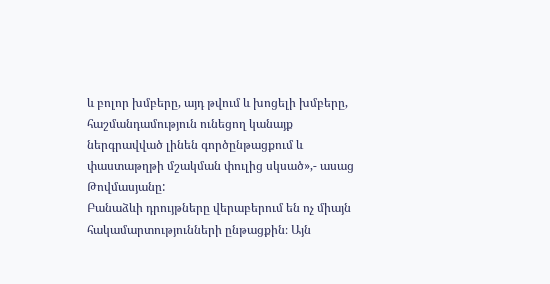և բոլոր խմբերը, այդ թվում և խոցելի խմբերը, հաշմանդամություն ունեցող կանայք ներգրավված լինեն գործընթացքում և փաստաթղթի մշակման փուլից սկսած»,- ասաց Թովմասյանը:
Բանաձևի դրույթները վերաբերում են ոչ միայն հակամարտությունների ընթացքին։ Այն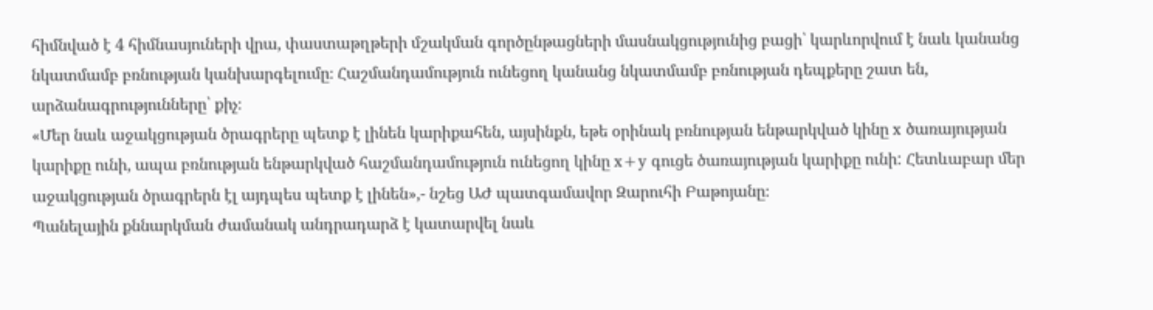հիմնված է 4 հիմնասյուների վրա, փաստաթղթերի մշակման գործընթացների մասնակցությունից բացի՝ կարևորվում է նաև կանանց նկատմամբ բռնության կանխարգելումը։ Հաշմանդամություն ունեցող կանանց նկատմամբ բռնության դեպքերը շատ են, արձանագրությունները՝ քիչ։
«Մեր նաև աջակցության ծրագրերը պետք է լինեն կարիքահեն, այսինքն, եթե օրինակ բռնության ենթարկված կինը x ծառայության կարիքը ունի, ապա բռնության ենթարկված հաշմանդամություն ունեցող կինը x+y գուցե ծառայության կարիքը ունի: Հետևաբար մեր աջակցության ծրագրերն էլ այդպես պետք է լինեն»,- նշեց ԱԺ պատգամավոր Զարուհի Բաթոյանը։
Պանելային քննարկման ժամանակ անդրադարձ է կատարվել նաև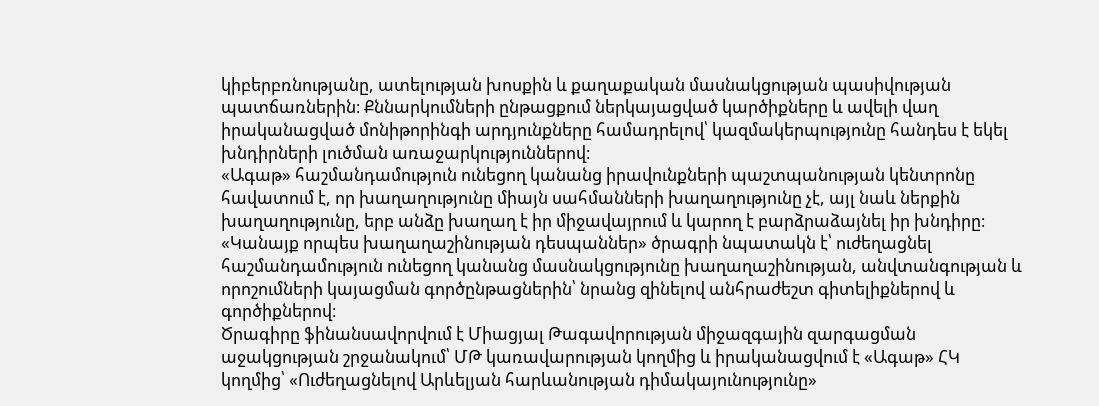կիբերբռնությանը, ատելության խոսքին և քաղաքական մասնակցության պասիվության պատճառներին։ Քննարկումների ընթացքում ներկայացված կարծիքները և ավելի վաղ իրականացված մոնիթորինգի արդյունքները համադրելով՝ կազմակերպությունը հանդես է եկել խնդիրների լուծման առաջարկություններով։
«Ագաթ» հաշմանդամություն ունեցող կանանց իրավունքների պաշտպանության կենտրոնը հավատում է, որ խաղաղությունը միայն սահմանների խաղաղությունը չէ, այլ նաև ներքին խաղաղությունը, երբ անձը խաղաղ է իր միջավայրում և կարող է բարձրաձայնել իր խնդիրը։
«Կանայք որպես խաղաղաշինության դեսպաններ» ծրագրի նպատակն է՝ ուժեղացնել հաշմանդամություն ունեցող կանանց մասնակցությունը խաղաղաշինության, անվտանգության և որոշումների կայացման գործընթացներին՝ նրանց զինելով անհրաժեշտ գիտելիքներով և գործիքներով։
Ծրագիրը ֆինանսավորվում է Միացյալ Թագավորության միջազգային զարգացման աջակցության շրջանակում՝ ՄԹ կառավարության կողմից և իրականացվում է «Ագաթ» ՀԿ կողմից՝ «Ուժեղացնելով Արևելյան հարևանության դիմակայունությունը»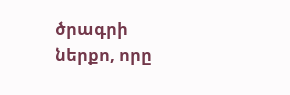ծրագրի ներքո, որը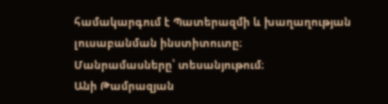համակարգում է Պատերազմի և խաղաղության լուսաբանման ինստիտուտը։
Մանրամասները՝ տեսանյութում։
Անի Թամրազյան